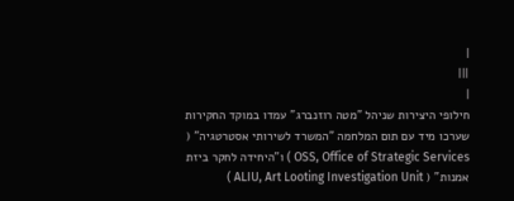|
|||
|
חילופי היצירות שניהל "מטה רוזנברג" עמדו במוקד החקירות שערכו מיד עם תום המלחמה "המשרד לשירותי אסטרטגיה" ( OSS, Office of Strategic Services ) ו"היחידה לחקר ביזת אמנות" ( ALIU, Art Looting Investigation Unit )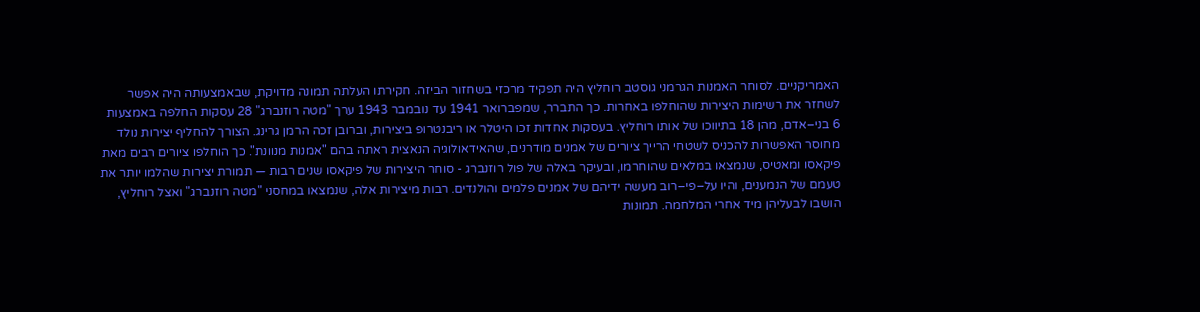האמריקניים. לסוחר האמנות הגרמני גוסטב רוחליץ היה תפקיד מרכזי בשחזור הביזה. חקירתו העלתה תמונה מדויקת, שבאמצעותה היה אפשר לשחזר את רשימות היצירות שהוחלפו באחרות. כך התברר, שמפברואר 1941 עד נובמבר 1943 ערך "מטה רוזנברג" 28 עסקות החלפה באמצעות 6 בני–אדם, מהן 18 בתיווכו של אותו רוחליץ. בעסקות אחדות זכו היטלר או ריבנטרופ ביצירות, וברובן זכה הרמן גרינג. הצורך להחליף יצירות נולד מחוסר האפשרות להכניס לשטחי הרייך ציורים של אמנים מודרנים, שהאידאולוגיה הנאצית ראתה בהם "אמנות מנוונת". כך הוחלפו ציורים רבים מאת פיקאסו ומאטיס, שנמצאו במלאים שהוחרמו, ובעיקר באלה של פול רוזנברג - סוחר היצירות של פיקאסו שנים רבות — תמורת יצירות שהלמו יותר את טעמם של הנמענים, והיו על–פי–רוב מעשה ידיהם של אמנים פלמים והולנדים. רבות מיצירות אלה, שנמצאו במחסני "מטה רוזנברג" ואצל רוחליץ, הושבו לבעליהן מיד אחרי המלחמה. תמונות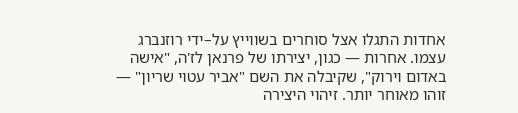אחדות התגלו אצל סוחרים בשווייץ על–ידי רוזנברג עצמו. אחרות — כגון, יצירתו של פרנאן לז'ה, "אישה באדום וירוק", שקיבלה את השם "אביר עטוי שריון" — זוהו מאוחר יותר. זיהוי היצירה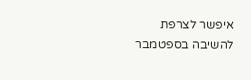איפשר לצרפת להשיבה בספטמבר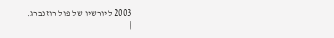2003 ליורשיו של פול רוזנברג.
|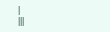|
|||